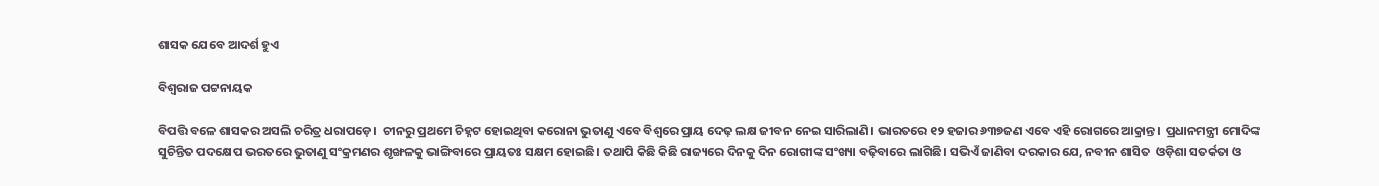ଶାସକ ଯେବେ ଆଦର୍ଶ ହୁଏ

ବିଶ୍ଵରାଜ ପଟ୍ଟନାୟକ

ବିପତ୍ତି ବଳେ ଶାସକର ଅସଲି ଚରିତ୍ର ଧରାପଡ଼େ।  ଚୀନରୁ ପ୍ରଥମେ ଚିହ୍ନଟ ହୋଇଥିବା କରୋନା ଭୁତାଣୁ ଏବେ ବିଶ୍ଵରେ ପ୍ରାୟ ଦେଢ଼ ଲକ୍ଷ ଜୀବନ ନେଇ ସାରିଲାଣି। ଭାରତରେ ୧୨ ହଜାର ୬୩୭ଜଣ ଏବେ ଏହି ରୋଗରେ ଆକ୍ରାନ୍ତ।  ପ୍ରଧାନମନ୍ତ୍ରୀ ମୋଦିଙ୍କ ସୁଚିନ୍ତିତ ପଦକ୍ଷେପ ଭରତରେ ଭୁତାଣୁ ସଂକ୍ରମଣର ଶୃଙ୍ଖଳକୁ ଭାଙ୍ଗିବାରେ ପ୍ରାୟତଃ ସକ୍ଷମ ହୋଇଛି। ତଥାପି କିଛି କିଛି ରାଜ୍ୟରେ ଦିନକୁ ଦିନ ରୋଗୀଙ୍କ ସଂଖ୍ୟା ବଢ଼ିବାରେ ଲାଗିଛି। ସଭିଏଁ ଜାଣିବା ଦରକାର ଯେ, ନବୀନ ଶାସିତ  ଓଡ଼ିଶା ସତର୍କତା ଓ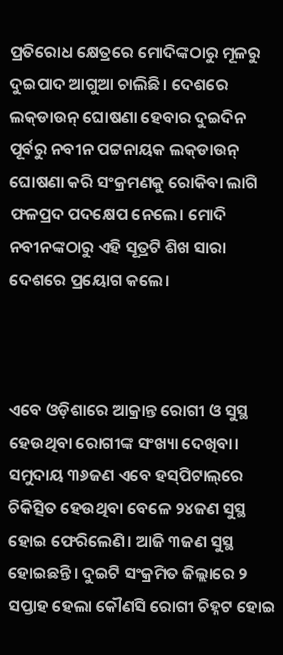ପ୍ରତିରୋଧ କ୍ଷେତ୍ରରେ ମୋଦିଙ୍କଠାରୁ ମୂଳରୁ ଦୁଇପାଦ ଆଗୁଆ ଚାଲିଛି। ଦେଶରେ ଲକ୍‌ଡାଉନ୍‌ ଘୋଷଣା ହେବାର ଦୁଇଦିନ ପୂର୍ବରୁ ନବୀନ ପଟ୍ଟନାୟକ ଲକ୍‌ଡାଉନ୍‌ ଘୋଷଣା କରି ସଂକ୍ରମଣକୁ ରୋକିବା ଲାଗି ଫଳପ୍ରଦ ପଦକ୍ଷେପ ନେଲେ। ମୋଦି ନବୀନଙ୍କଠାରୁ ଏହି ସୂତ୍ରଟି ଶିଖ ସାରା ଦେଶରେ ପ୍ରୟୋଗ କଲେ।



ଏବେ ଓଡ଼ିଶାରେ ଆକ୍ରାନ୍ତ ରୋଗୀ ଓ ସୁସ୍ଥ ହେଉଥିବା ରୋଗୀଙ୍କ ସଂଖ୍ୟା ଦେଖିବା। ସମୁଦାୟ ୩୬ଜଣ ଏବେ ହସ୍‌ପିଟାଲ୍‌ରେ ଚିକିତ୍ସିତ ହେଉଥିବା ବେଳେ ୨୪ଜଣ ସୁସ୍ଥ ହୋଇ ଫେରିଲେଣି। ଆଜି ୩ଜଣ ସୁସ୍ଥ ହୋଇଛନ୍ତି। ଦୁଇଟି ସଂକ୍ରମିତ ଜିଲ୍ଲାରେ ୨ ସପ୍ତାହ ହେଲା କୌଣସି ରୋଗୀ ଚିହ୍ନଟ ହୋଇ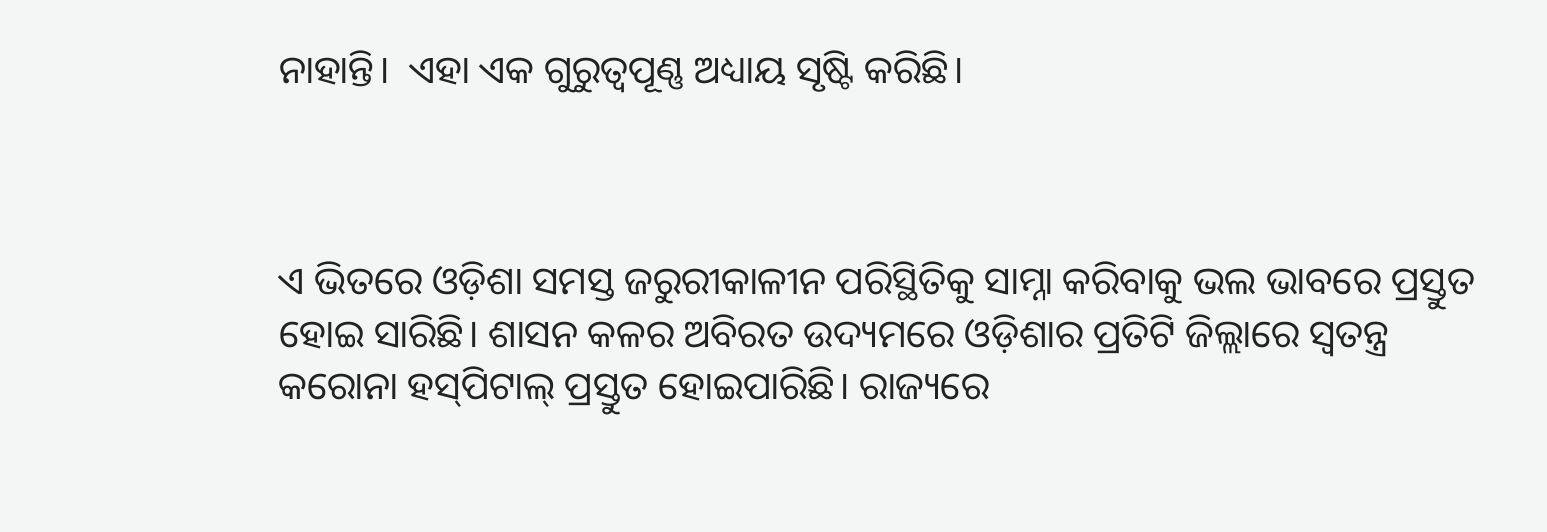ନାହାନ୍ତି।  ଏହା ଏକ ଗୁରୁତ୍ଵପୂଣ୍ଣ ଅଧ୍ୟାୟ ସୃଷ୍ଟି କରିଛି।



ଏ ଭିତରେ ଓଡ଼ିଶା ସମସ୍ତ ଜରୁରୀକାଳୀନ ପରିସ୍ଥିତିକୁ ସାମ୍ନା କରିବାକୁ ଭଲ ଭାବରେ ପ୍ରସ୍ତୁତ ହୋଇ ସାରିଛି। ଶାସନ କଳର ଅବିରତ ଉଦ୍ୟମରେ ଓଡ଼ିଶାର ପ୍ରତିଟି ଜିଲ୍ଲାରେ ସ୍ଵତନ୍ତ୍ର  କରୋନା ହସ୍‌ପିଟାଲ୍‌ ପ୍ରସ୍ତୁତ ହୋଇପାରିଛି। ରାଜ୍ୟରେ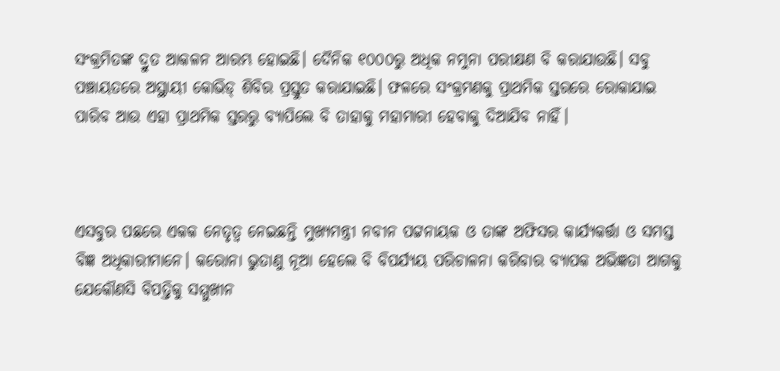ସଂକ୍ରମିତଙ୍କ ଦ୍ରୁତ ଆକଳନ ଆରମ୍ଭ ହୋଇଛି। ଦୈନିକ ୧୦୦୦ରୁ ଅଧିକ ନମୁନା ପରୀକ୍ଷଣ ବି କରାଯାଉଛି। ସବୁ ପଞ୍ଚାୟତରେ ଅସ୍ଥାୟୀ କୋଭିଡ୍‌ ଶିବିର ପ୍ରସ୍ତୁତ କରାଯାଇଛି। ଫଳରେ ସଂକ୍ରମଣକୁ ପ୍ରାଥମିକ ସ୍ତରରେ ରୋକାଯାଇ ପାରିବ ଆଉ ଏହା ପ୍ରାଥମିକ ସ୍ତରରୁ ବ୍ୟାପିଲେ ବି ତାହାକୁ ମହାମାରୀ ହେବାକୁ ଦିଆଯିବ ନାହିଁ।



ଏସବୁର ପଛରେ ଏକକ ନେତୃତ୍ଵ ନେଇଛନ୍ତି ମୁଖ୍ୟମନ୍ତ୍ରୀ ନବୀନ ପଟ୍ଟନାୟକ ଓ ତାଙ୍କ ଅଫିସର କାର୍ଯ୍ୟକର୍ତ୍ତା ଓ ସମସ୍ତ ବିଜ୍ଞ ଅଧିକାରୀମାନେ। କରୋନା ଭୁତାଣୁ ନୂଆ ହେଲେ ବି ବିପର୍ଯ୍ୟୟ ପରିଚାଳନା କରିବାର ବ୍ୟାପକ ଅଭିଜ୍ଞତା ଆଗକୁ ଯେକୌଣସି ବିପତ୍ତିକୁ ସମ୍ମୁଖୀନ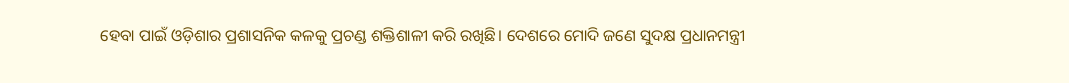ହେବା ପାଇଁ ଓଡ଼ିଶାର ପ୍ରଶାସନିକ କଳକୁ ପ୍ରଚଣ୍ଡ ଶକ୍ତିଶାଳୀ କରି ରଖିଛି। ଦେଶରେ ମୋଦି ଜଣେ ସୁଦକ୍ଷ ପ୍ରଧାନମନ୍ତ୍ରୀ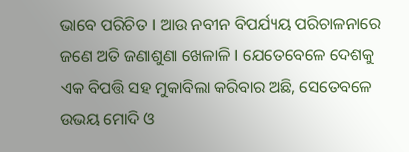ଭାବେ ପରିଚିତ I ଆଉ ନବୀନ ବିପର୍ଯ୍ୟୟ ପରିଚାଳନାରେ ଜଣେ ଅତି ଜଣାଶୁଣା ଖେଳାଳି I ଯେତେବେଳେ ଦେଶକୁ ଏକ ବିପତ୍ତି ସହ ମୁକାବିଲା କରିବାର ଅଛି, ସେତେବଳେ ଉଭୟ ମୋଦି ଓ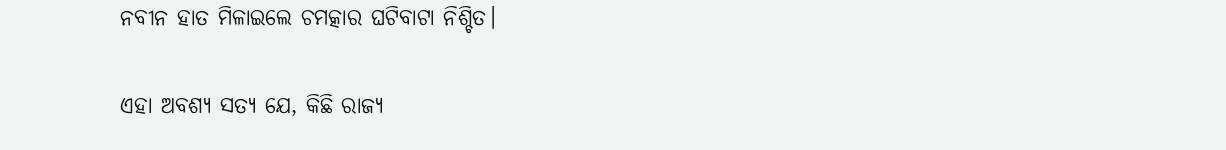ନବୀନ ହାତ ମିଳାଇଲେ ଚମତ୍କାର ଘଟିବାଟା ନିଶ୍ଚିତ।

ଏହା ଅବଶ୍ୟ ସତ୍ୟ ଯେ, କିଛି ରାଜ୍ୟ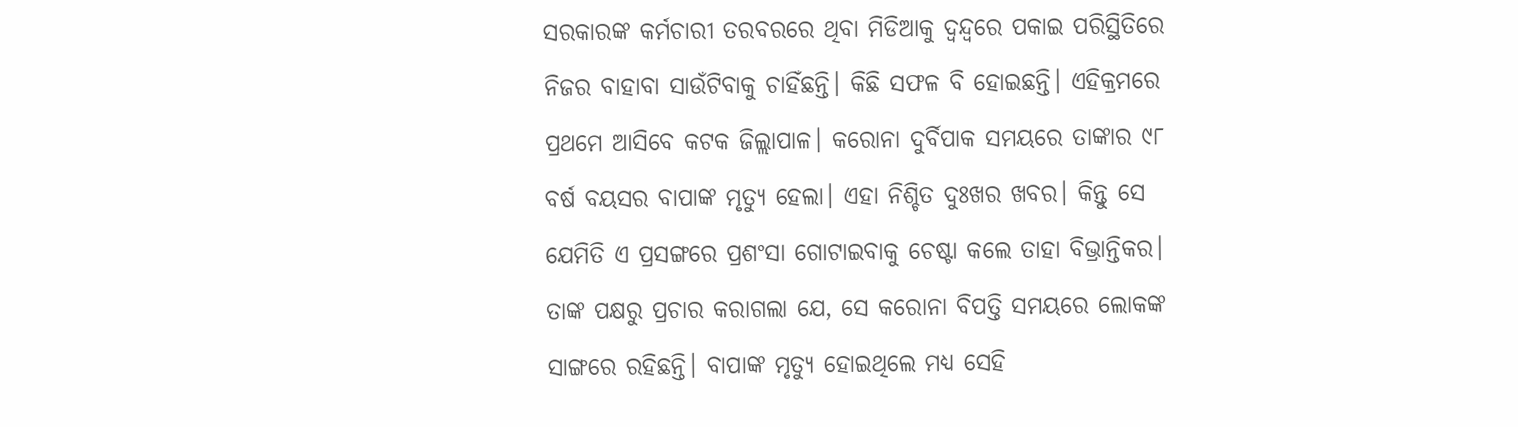ସରକାରଙ୍କ କର୍ମଚାରୀ ତରବରରେ ଥିବା ମିଡିଆକୁ ଦ୍ଵନ୍ଦ୍ଵରେ ପକାଇ ପରିସ୍ଥିତିରେ ନିଜର ବାହାବା ସାଉଁଟିବାକୁ ଚାହିଁଛନ୍ତି। କିଛି ସଫଳ ବି ହୋଇଛନ୍ତି। ଏହିକ୍ରମରେ ପ୍ରଥମେ ଆସିବେ କଟକ ଜିଲ୍ଲାପାଳ। କରୋନା ଦୁର୍ବିପାକ ସମୟରେ ତାଙ୍କାର ୯୮ ବର୍ଷ ବୟସର ବାପାଙ୍କ ମୃତ୍ୟୁ ହେଲା। ଏହା ନିଶ୍ଚିତ ଦୁଃଖର ଖବର। କିନ୍ତୁ ସେ ଯେମିତି ଏ ପ୍ରସଙ୍ଗରେ ପ୍ରଶଂସା ଗୋଟାଇବାକୁ ଚେଷ୍ଟା କଲେ ତାହା ବିଭ୍ରାନ୍ତିକର। ତାଙ୍କ ପକ୍ଷରୁ ପ୍ରଚାର କରାଗଲା ଯେ, ସେ କରୋନା ବିପତ୍ତି ସମୟରେ ଲୋକଙ୍କ ସାଙ୍ଗରେ ରହିଛନ୍ତି। ବାପାଙ୍କ ମୃତ୍ୟୁ ହୋଇଥିଲେ ମଧ୍ୟ ସେହି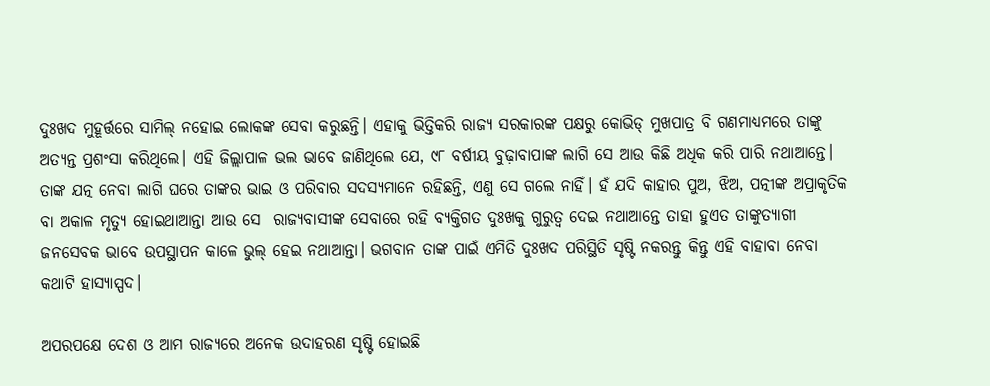ଦୁଃଖଦ ମୁହୂର୍ତ୍ତରେ ସାମିଲ୍‌ ନହୋଇ ଲୋକଙ୍କ ସେବା କରୁଛନ୍ତି। ଏହାକୁ ଭିତ୍ତିକରି ରାଜ୍ୟ ସରକାରଙ୍କ ପକ୍ଷରୁ କୋଭିଡ୍‌ ମୁଖପାତ୍ର ବି ଗଣମାଧ୍ୟମରେ ତାଙ୍କୁ ଅତ୍ୟନ୍ତ ପ୍ରଶଂସା କରିଥିଲେ। ଏହି ଜିଲ୍ଲାପାଳ ଭଲ ଭାବେ ଜାଣିଥିଲେ ଯେ, ୯୮ ବର୍ଷୀୟ ବୁଢ଼ାବାପାଙ୍କ ଲାଗି ସେ ଆଉ କିଛି ଅଧିକ କରି ପାରି ନଥାଆନ୍ତେ। ତାଙ୍କ ଯତ୍ନ ନେବା ଲାଗି ଘରେ ତାଙ୍କର ଭାଇ ଓ ପରିବାର ସଦସ୍ୟମାନେ ରହିଛନ୍ତି, ଏଣୁ ସେ ଗଲେ ନାହିଁ। ହଁ ଯଦି କାହାର ପୁଅ, ଝିଅ, ପତ୍ନୀଙ୍କ ଅପ୍ରାକୃତିକ ବା ଅକାଳ ମୃତ୍ୟୁ ହୋଇଥାଆନ୍ତା ଆଉ ସେ  ରାଜ୍ୟବାସୀଙ୍କ ସେବାରେ ରହି ବ୍ୟକ୍ତିଗତ ଦୁଃଖକୁ ଗୁରୁତ୍ଵ ଦେଇ ନଥାଆନ୍ତେ ତାହା ହୁଏତ ତାଙ୍କୁତ୍ୟାଗୀ ଜନସେବକ ଭାବେ ଉପସ୍ଥାପନ କାଳେ ଭୁଲ୍‌ ହେଇ ନଥାଆନ୍ତା। ଭଗବାନ ତାଙ୍କ ପାଇଁ ଏମିତି ଦୁଃଖଦ ପରିସ୍ଥିତି ସୃଷ୍ଟି ନକରନ୍ତୁ କିନ୍ତୁ ଏହି ବାହାବା ନେବା କଥାଟି ହାସ୍ୟାସ୍ପଦ।

ଅପରପକ୍ଷେ ଦେଶ ଓ ଆମ ରାଜ୍ୟରେ ଅନେକ ଉଦାହରଣ ସୃଷ୍ଟି ହୋଇଛି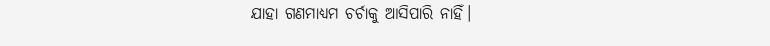ଯାହା ଗଣମାଧ୍ୟମ ଚର୍ଚାକୁ ଆସିପାରି ନାହିଁ।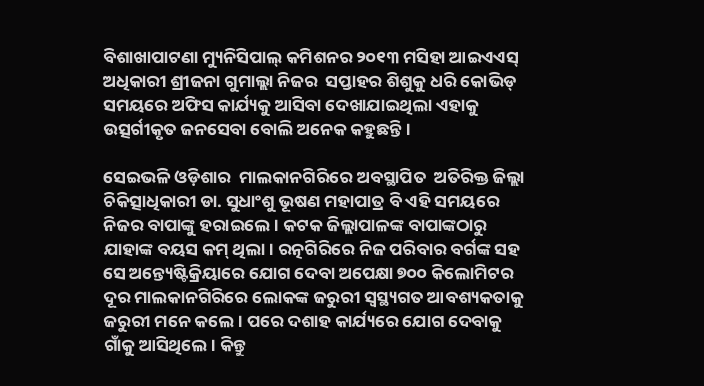ବିଶାଖାପାଟଣା ମ୍ୟୁନିସିପାଲ୍‌ କମିଶନର ୨୦୧୩ ମସିହା ଆଇଏଏସ୍‌ ଅଧିକାରୀ ଶ୍ରୀଜନା ଗୁମାଲ୍ଲା ନିଜର  ସପ୍ତାହର ଶିଶୁକୁ ଧରି କୋଭିଡ୍‌ ସମୟରେ ଅଫିସ କାର୍ଯ୍ୟକୁ ଆସିବା ଦେଖାଯାଇଥିଲା ଏହାକୁ ଉତ୍ସର୍ଗୀକୃତ ଜନସେବା ବୋଲି ଅନେକ କହୁଛନ୍ତି।

ସେଇଭଳି ଓଡ଼ିଶାର  ମାଲକାନଗିରିରେ ଅବସ୍ଥାପିତ  ଅତିରିକ୍ତ ଜିଲ୍ଲା ଚିକିତ୍ସାଧିକାରୀ ଡା. ସୁଧାଂଶୁ ଭୂଷଣ ମହାପାତ୍ର ବି ଏହି ସମୟରେ ନିଜର ବାପାଙ୍କୁ ହରାଇଲେ। କଟକ ଜିଲ୍ଲାପାଳଙ୍କ ବାପାଙ୍କଠାରୁ ଯାହାଙ୍କ ବୟସ କମ୍‌ ଥିଲା। ରତ୍ନଗିରିରେ ନିଜ ପରିବାର ବର୍ଗଙ୍କ ସହ ସେ ଅନ୍ତ୍ୟେଷ୍ଟିକ୍ରିୟାରେ ଯୋଗ ଦେବା ଅପେକ୍ଷା ୭୦୦ କିଲୋମିଟର ଦୂର ମାଲକାନଗିରିରେ ଲୋକଙ୍କ ଜରୁରୀ ସ୍ଵସ୍ଥ୍ୟଗତ ଆବଶ୍ୟକତାକୁ ଜରୁରୀ ମନେ କଲେ। ପରେ ଦଶାହ କାର୍ଯ୍ୟରେ ଯୋଗ ଦେବାକୁ ଗାଁକୁ ଆସିଥିଲେ। କିନ୍ତୁ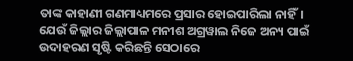ତାଙ୍କ କାହାଣୀ ଗଣମାଧ୍ୟମରେ ପ୍ରସାର ହୋଇପାରିଲା ନାହିଁ। ଯେଉଁ ଜିଲ୍ଲାର ଜିଲ୍ଲାପାଳ ମନୀଶ ଅଗ୍ରୱାଲ ନିଜେ ଅନ୍ୟ ପାଇଁ ଉଦାହରଣ ସୃଷ୍ଟି କରିଛନ୍ତି ସେଠାରେ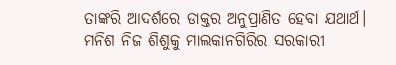ତାଙ୍କରି ଆଦର୍ଶରେ ଡାକ୍ତର ଅନୁପ୍ରାଣିତ ହେବା ଯଥାର୍ଥ। ମନିଶ ନିଜ ଶିଶୁକୁ ମାଲକାନଗିରିର ସରକାରୀ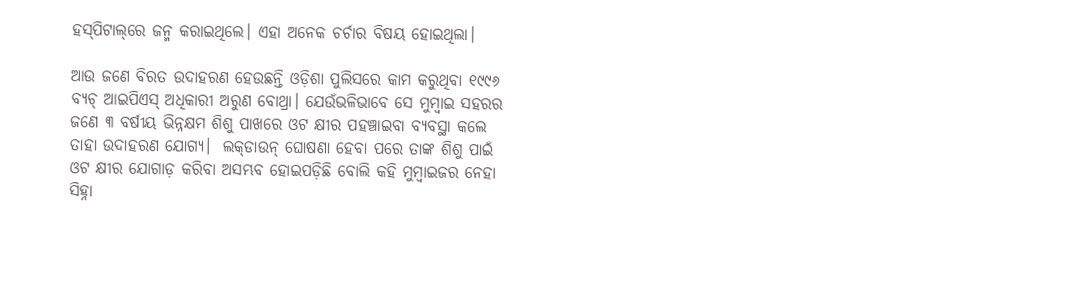ହସ୍‌ପିଟାଲ୍‌ରେ ଜନ୍ମ କରାଇଥିଲେ। ଏହା ଅନେକ ଚର୍ଚାର ବିଷୟ ହୋଇଥିଲା।

ଆଉ ଜଣେ ବିରତ ଉଦାହରଣ ହେଉଛନ୍ତି ଓଡ଼ିଶା ପୁଲିସରେ କାମ କରୁଥିବା ୧୯୯୬ ବ୍ୟଚ୍‌ ଆଇପିଏସ୍‌ ଅଧିକାରୀ ଅରୁଣ ବୋଥ୍ରା। ଯେଉଁଭଳିଭାବେ ସେ ମୁମ୍ବାଇ ସହରର ଜଣେ ୩ ବର୍ଷୀୟ ଭିନ୍ନକ୍ଷମ ଶିଶୁ ପାଖରେ ଓଟ କ୍ଷୀର ପହଞ୍ଚାଇବା ବ୍ୟବସ୍ଥା କଲେ ତାହା ଉଦାହରଣ ଯୋଗ୍ୟ।  ଲକ୍‌ଡାଉନ୍‌ ଘୋଷଣା ହେବା ପରେ ତାଙ୍କ ଶିଶୁ ପାଇଁ ଓଟ କ୍ଷୀର ଯୋଗାଡ଼ କରିବା ଅସମ୍ଭବ ହୋଇପଡ଼ିଛି ବୋଲି କହି ମୁମ୍ବାଇଜର ନେହା ସିହ୍ନା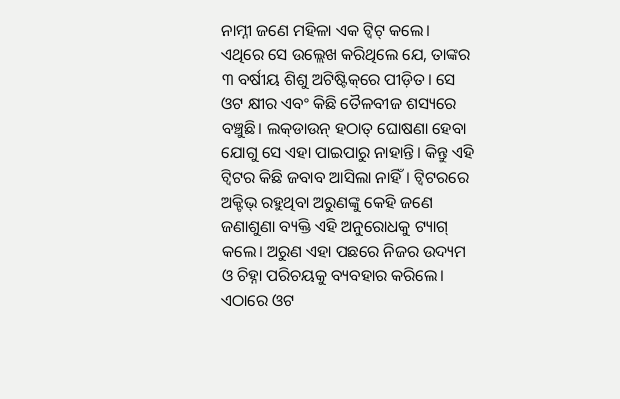ନାମ୍ନୀ ଜଣେ ମହିଳା ଏକ ଟ୍ବିଟ୍‌ କଲେ। ଏଥିରେ ସେ ଉଲ୍ଲେଖ କରିଥିଲେ ଯେ, ତାଙ୍କର ୩ ବର୍ଷୀୟ ଶିଶୁ ଅଟିଷ୍ଟିକ୍‌ରେ ପୀଡ଼ିତ। ସେ ଓଟ କ୍ଷୀର ଏବଂ କିଛି ତୈଳବୀଜ ଶସ୍ୟରେ ବଞ୍ଚୁଛି। ଲକ୍‌ଡାଉନ୍‌ ହଠାତ୍‌ ଘୋଷଣା ହେବା ଯୋଗୁ ସେ ଏହା ପାଇପାରୁ ନାହାନ୍ତି। କିନ୍ତୁ ଏହି ଟ୍ବିଟର କିଛି ଜବାବ ଆସିଲା ନାହିଁ। ଟ୍ବିଟରରେ ଅକ୍ଟିଭ୍‌ ରହୁଥିବା ଅରୁଣଙ୍କୁ କେହି ଜଣେ ଜଣାଶୁଣା ବ୍ୟକ୍ତି ଏହି ଅନୁରୋଧକୁ ଟ୍ୟାଗ୍‌ କଲେ। ଅରୁଣ ଏହା ପଛରେ ନିଜର ଉଦ୍ୟମ ଓ ଚିହ୍ନା ପରିଚୟକୁ ବ୍ୟବହାର କରିଲେ।  ଏଠାରେ ଓଟ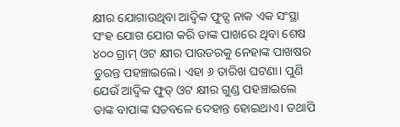କ୍ଷୀର ଯୋଗାଉଥିବା ଆଦ୍ଵିକ ଫୁଡ୍ସ ନାକ ଏକ ସଂସ୍ଥା ସଂହ ଯୋଗ ଯୋଗ କରି ତାଙ୍କ ପାଖରେ ଥିବା ଶେଷ ୪୦୦ ଗ୍ରାମ୍‌ ଓଟ କ୍ଷୀର ପାଉଡରକୁ ନେହାଙ୍କ ପାଖଷର ତୁରନ୍ତ ପହଞ୍ଚାଇଲେ। ଏହା ୬ ତାରିଖ ଘଟଣା। ପୁଣି ଯେଉଁ ଆଦ୍ଵିକ ଫୁଡ୍‌ ଓଟ କ୍ଷୀର ଗୁଣ୍ଡ ପହଞ୍ଚାଇଲେ ତାଙ୍କ ବାପାଙ୍କ ସତବଳେ ଦେହାନ୍ତ ହୋଇଥାଏ। ତଥାପି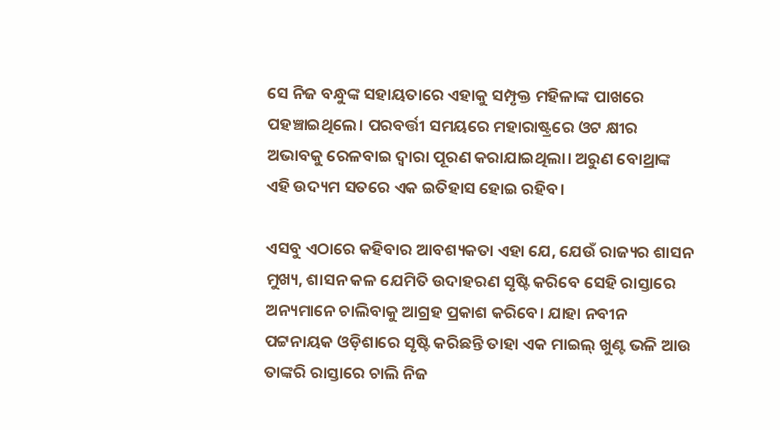ସେ ନିଜ ବନ୍ଧୁଙ୍କ ସହାୟତାରେ ଏହାକୁ ସମ୍ପୃକ୍ତ ମହିଳାଙ୍କ ପାଖରେ ପହଞ୍ଚାଇଥିଲେ। ପରବର୍ତ୍ତୀ ସମୟରେ ମହାରାଷ୍ଟ୍ରରେ ଓଟ କ୍ଷୀର ଅଭାବକୁ ରେଳବାଇ ଦ୍ଵାରା ପୂରଣ କରାଯାଇଥିଲା। ଅରୁଣ ବୋଥ୍ରାଙ୍କ ଏହି ଉଦ୍ୟମ ସତରେ ଏକ ଇତିହାସ ହୋଇ ରହିବ।

ଏସବୁ ଏଠାରେ କହିବାର ଆବଶ୍ୟକତା ଏହା ଯେ, ଯେଉଁ ରାଜ୍ୟର ଶାସନ ମୁଖ୍ୟ, ଶାସନ କଳ ଯେମିତି ଉଦାହରଣ ସୃଷ୍ଟି କରିବେ ସେହି ରାସ୍ତାରେ ଅନ୍ୟମାନେ ଚାଲିବାକୁ ଆଗ୍ରହ ପ୍ରକାଶ କରିବେ। ଯାହା ନବୀନ ପଟ୍ଟନାୟକ ଓଡ଼ିଶାରେ ସୃଷ୍ଟି କରିଛନ୍ତି ତାହା ଏକ ମାଇଲ୍‌ ଖୁଣ୍ଟ ଭଳି ଆଉ ତାଙ୍କରି ରାସ୍ତାରେ ଚାଲି ନିଜ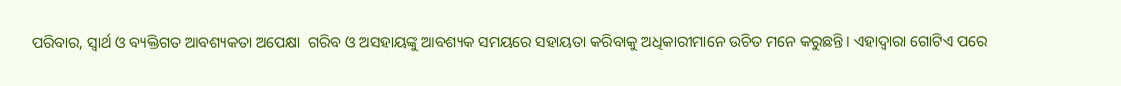ପରିବାର, ସ୍ଵାର୍ଥ ଓ ବ୍ୟକ୍ତିଗତ ଆବଶ୍ୟକତା ଅପେକ୍ଷା  ଗରିବ ଓ ଅସହାୟଙ୍କୁ ଆବଶ୍ୟକ ସମୟରେ ସହାୟତା କରିବାକୁ ଅଧିକାରୀମାନେ ଉଚିତ ମନେ କରୁଛନ୍ତି। ଏହାଦ୍ଵାରା ଗୋଟିଏ ପରେ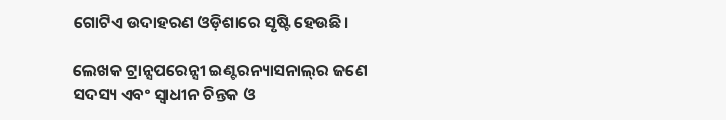ଗୋଟିଏ ଉଦାହରଣ ଓଡ଼ିଶାରେ ସୃଷ୍ଟି ହେଉଛି।

ଲେଖକ ଟ୍ରାନ୍ସପରେନ୍ସୀ ଇଣ୍ଟରନ୍ୟାସନାଲ୍‌ର ଜଣେ ସଦସ୍ୟ ଏବଂ ସ୍ଵାଧୀନ ଚିନ୍ତକ ଓ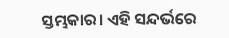ସ୍ତମ୍ଭକାର। ଏହି ସନ୍ଦର୍ଭରେ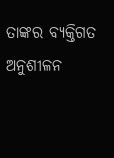ତାଙ୍କର ବ୍ୟକ୍ତିଗତ ଅନୁଶୀଳନ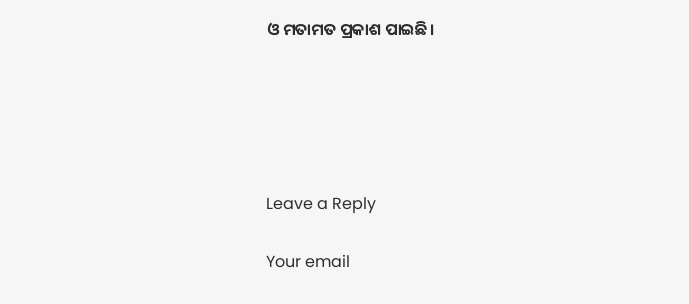ଓ ମତାମତ ପ୍ରକାଶ ପାଇଛି।





Leave a Reply

Your email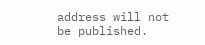address will not be published.